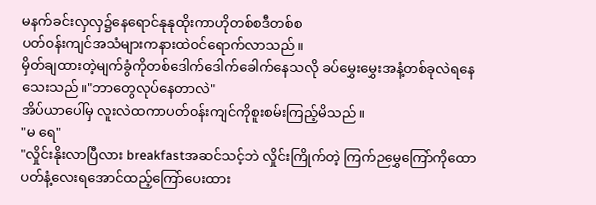မနက်ခင်းလှလှ၌နေရောင်နုနုထိုးကာဟိုတစ်စဒီတစ်စ
ပတ်၀န်းကျင်အသံများကနားထဲ၀င်ရောက်လာသည်။
မှိတ်ချထားတဲ့မျက်ခွံကိုတစ်ဒေါက်ဒေါက်ခေါက်နေသလို ခပ်မွှေးမွှေးအနံ့တစ်ခုလဲရနေသေးသည်။"ဘာတွေလုပ်နေတာလဲ"
အိပ်ယာပေါ်မှ လူးလဲထကာပတ်၀န်းကျင်ကိုစူးစမ်းကြည့်မိသည်။
"မ ရေ"
"လှိုင်းနိုးလာပြီလား breakfastအဆင်သင့်ဘဲ လှိုင်းကြိုက်တဲ့ ကြက်ဉမွှေကြော်ကိုထောပတ်နံ့လေးရအောင်ထည့်ကြော်ပေးထား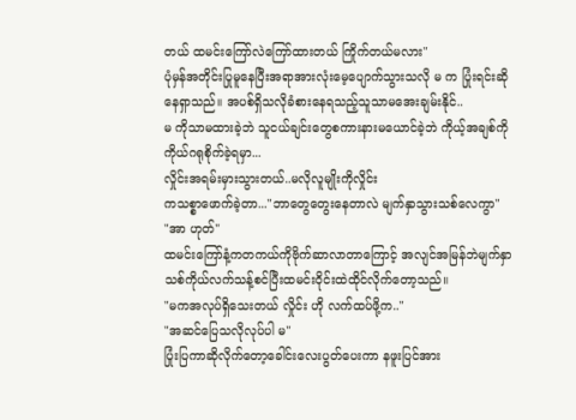တယ် ထမင်းကြော်လဲကြော်ထားတယ် ကြိုက်တယ်မလား"
ပုံမှန်အတိုင်းပြုမူနေပြီးအရာအားလုံးမေ့ပျောက်သွားသလို မ က ပြုံးရင်းဆိုနေရှာသည်။ အပစ်ရှိသလိုခံစားနေရသည့်သူသာမအေးချမ်းနိုင်..
မ ကိုသာမထားခဲ့ဘဲ သူငယ်ချင်းတွေစကားနားမယောင်ခဲ့ဘဲ ကိုယ့်အချစ်ကိုကိုယ်ဂရုစိုက်ခဲ့ရမှာ...
လှိုင်းအရမ်းမှားသွားတယ်..မလိုလူမျိုးကိုလှိုင်း
ကသစ္စာဖောက်ခဲ့တာ..."ဘာတွေတွေးနေတာလဲ မျက်နှာသွားသစ်လေကွာ"
"အာ ဟုတ်"
ထမင်းကြော်နံ့ကတကယ်ကိုဗိုက်ဆာလာတာကြောင့် အလျင်အမြန်ဘဲမျက်နှာသစ်ကိုယ်လက်သန့်စင်ပြီးထမင်းဝိုင်းထဲထိုင်လိုက်တော့သည်။
"မကအလုပ်ရှိသေးတယ် လှိုင်း ဟို လက်ထပ်ဖို့က.."
"အဆင်ပြေသလိုလုပ်ပါ မ"
ပြုံးပြကာဆိုလိုက်တော့ခေါင်းလေးပွတ်ပေးကာ နဖူးပြင်အား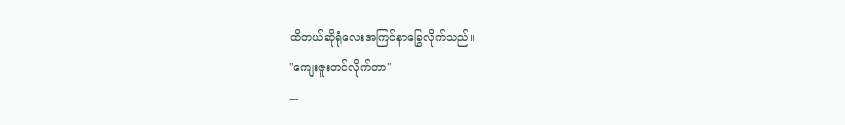ထိတယ်ဆိုရုံလေးအကြင်နာခြွေလိုက်သည်။
"ကျေးဇူးတင်လိုက်တာ"
---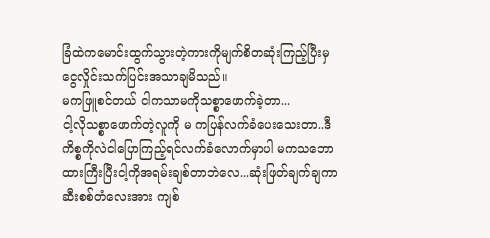ခြံထဲကမောင်းထွက်သွားတဲ့ကားကိုမျက်စိတဆုံးကြည့်ပြီးမှငွေလှိုင်းသက်ပြင်းအသာချမိသည်။
မကဖြူစင်တယ် ငါကသာမကိုသစ္စာဖောက်ခဲ့တာ...
ငါ့လိုသစ္စာဖောက်တဲ့လူကို မ ကပြန်လက်ခံပေးသေးတာ..ဒီကိစ္စကိုလဲငါပြောကြည့်ရင်လက်ခံလောက်မှာပါ မကသဘောထားကြီးပြီးငါ့ကိုအရမ်းချစ်တာဘဲလေ...ဆုံးဖြတ်ချက်ချကာဆီးစစ်တံလေးအား ကျစ်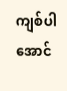ကျစ်ပါအောင်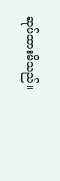ဆုပ်ထားမိသည်။